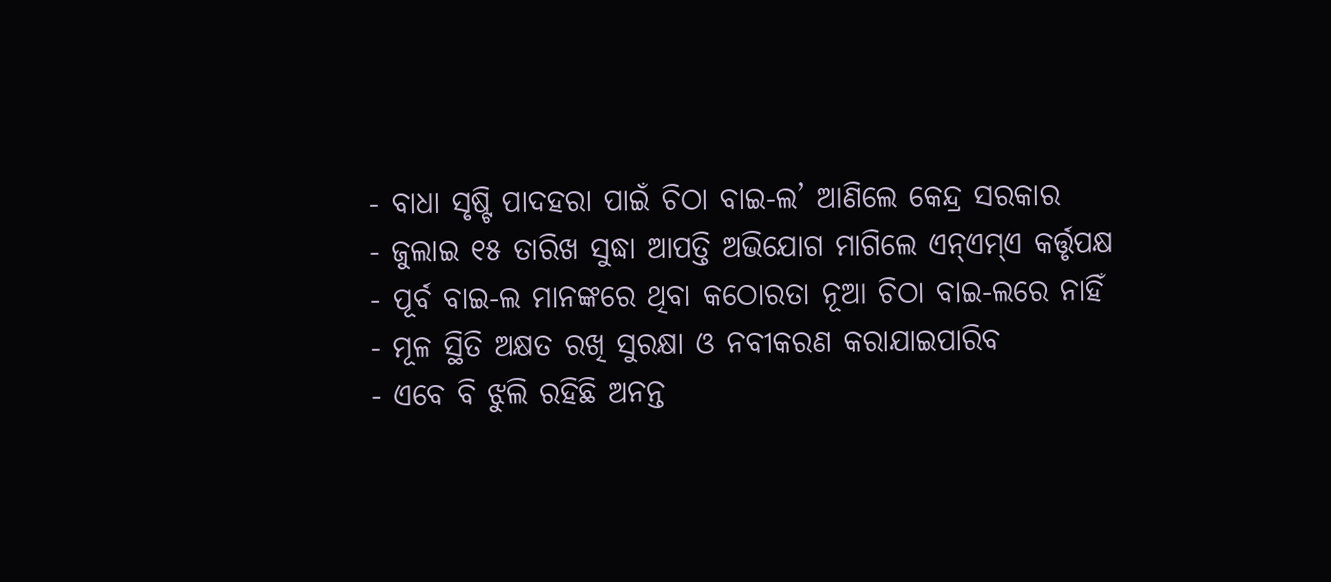- ବାଧା ସୃଷ୍ଟି ପାଦହରା ପାଇଁ ଚିଠା ବାଇ-ଲ’ ଆଣିଲେ କେନ୍ଦ୍ର ସରକାର
- ଜୁଲାଇ ୧୫ ତାରିଖ ସୁଦ୍ଧା ଆପତ୍ତି ଅଭିଯୋଗ ମାଗିଲେ ଏନ୍ଏମ୍ଏ କର୍ତ୍ତୃପକ୍ଷ
- ପୂର୍ବ ବାଇ-ଲ ମାନଙ୍କରେ ଥିବା କଠୋରତା ନୂଆ ଚିଠା ବାଇ-ଲରେ ନାହିଁ
- ମୂଳ ସ୍ଥିତି ଅକ୍ଷତ ରଖି ସୁରକ୍ଷା ଓ ନବୀକରଣ କରାଯାଇପାରିବ
- ଏବେ ବି ଝୁଲି ରହିଛି ଅନନ୍ତ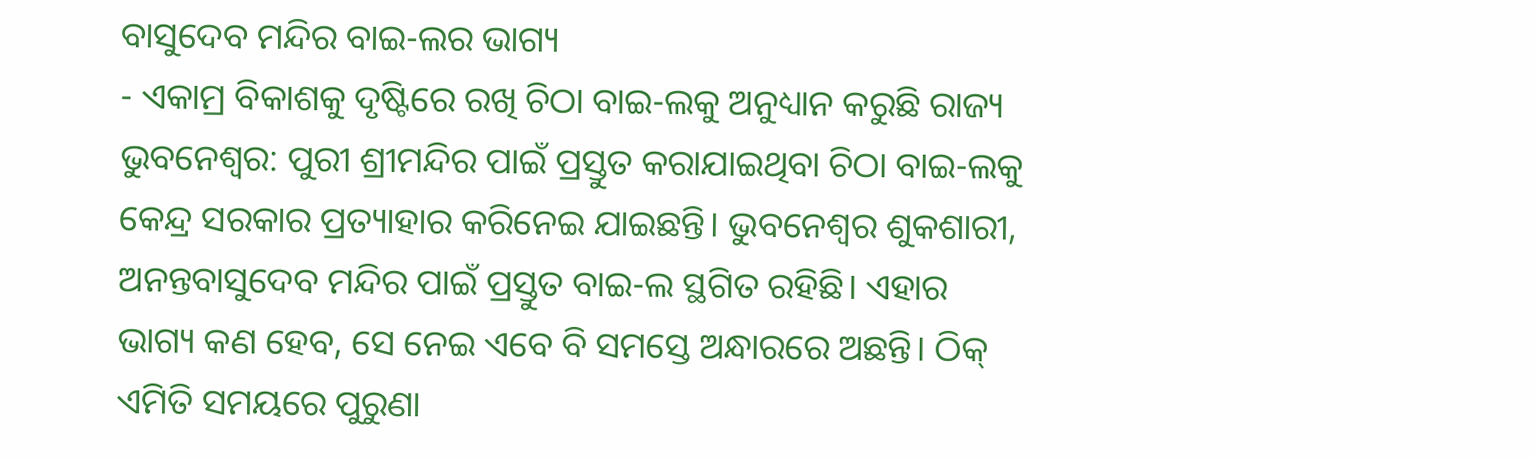ବାସୁଦେବ ମନ୍ଦିର ବାଇ-ଲର ଭାଗ୍ୟ
- ଏକାମ୍ର ବିକାଶକୁ ଦୃଷ୍ଟିରେ ରଖି ଚିଠା ବାଇ-ଲକୁ ଅନୁଧ୍ୟାନ କରୁଛି ରାଜ୍ୟ
ଭୁବନେଶ୍ୱର: ପୁରୀ ଶ୍ରୀମନ୍ଦିର ପାଇଁ ପ୍ରସ୍ତୁତ କରାଯାଇଥିବା ଚିଠା ବାଇ-ଲକୁ କେନ୍ଦ୍ର ସରକାର ପ୍ରତ୍ୟାହାର କରିନେଇ ଯାଇଛନ୍ତି। ଭୁବନେଶ୍ବର ଶୁକଶାରୀ, ଅନନ୍ତବାସୁଦେବ ମନ୍ଦିର ପାଇଁ ପ୍ରସ୍ତୁତ ବାଇ-ଲ ସ୍ଥଗିତ ରହିଛି। ଏହାର ଭାଗ୍ୟ କଣ ହେବ, ସେ ନେଇ ଏବେ ବି ସମସ୍ତେ ଅନ୍ଧାରରେ ଅଛନ୍ତି। ଠିକ୍ ଏମିତି ସମୟରେ ପୁରୁଣା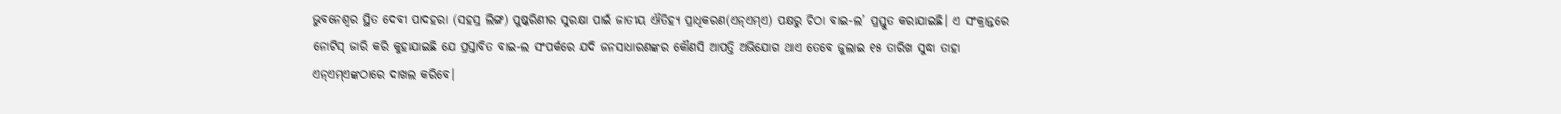ଭୁବନେଶ୍ୱର ସ୍ଥିତ ଦେବୀ ପାଦହରା (ସହସ୍ର ଲିଙ୍ଗ) ପୁଷ୍କରିଣୀର ସୁରକ୍ଷା ପାଇଁ ଜାତୀୟ ଐତିହ୍ୟ ପ୍ରାଧିକରଣ(ଏନ୍ଏମ୍ଏ) ପକ୍ଷରୁ ଚିଠା ବାଇ-ଲ’ ପ୍ରସ୍ତୁତ କରାଯାଇଛି। ଏ ସଂକ୍ରାନ୍ତରେ ନୋଟିସ୍ ଜାରି କରି କୁହାଯାଇଛି ଯେ ପ୍ରସ୍ତାବିତ ବାଇ-ଲ ସଂପର୍କରେ ଯଦି ଜନସାଧାରଣଙ୍କର କୌଣସି ଆପତ୍ତି ଅଭିଯୋଗ ଥାଏ ତେବେ ଜୁଲାଇ ୧୫ ତାରିଖ ସୁଦ୍ଧା ତାହା ଏନ୍ଏମ୍ଏଙ୍କଠାରେ ଦାଖଲ କରିବେ।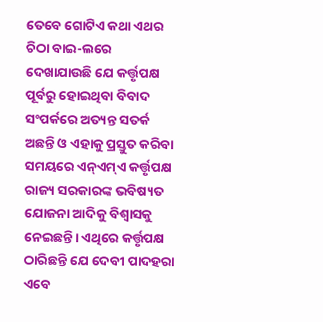ତେବେ ଗୋଟିଏ କଥା ଏଥର ଚିଠା ବାଇ-ଲରେ ଦେଖାଯାଉଛି ଯେ କର୍ତ୍ତୃପକ୍ଷ ପୂର୍ବରୁ ହୋଇଥିବା ବିବାଦ ସଂପର୍କରେ ଅତ୍ୟନ୍ତ ସତର୍କ ଅଛନ୍ତି ଓ ଏହାକୁ ପ୍ରସ୍ତୁତ କରିବା ସମୟରେ ଏନ୍ଏମ୍ଏ କର୍ତ୍ତୃପକ୍ଷ ରାଜ୍ୟ ସରକାରଙ୍କ ଭବିଷ୍ୟତ ଯୋଜନା ଆଦିକୁ ବିଶ୍ବାସକୁ ନେଇଛନ୍ତି। ଏଥିରେ କର୍ତ୍ତୃପକ୍ଷ ଠାରିଛନ୍ତି ଯେ ଦେବୀ ପାଦହରା ଏବେ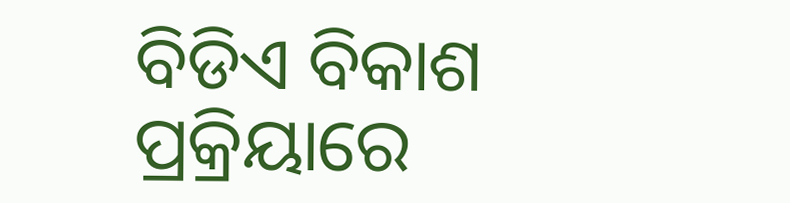ବିଡିଏ ବିକାଶ ପ୍ରକ୍ରିୟାରେ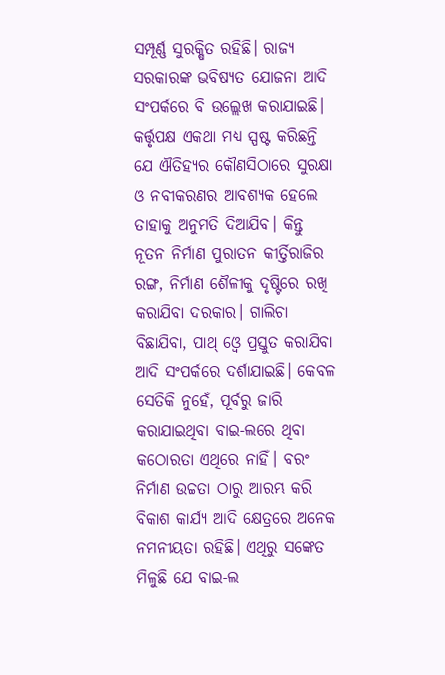ସମ୍ପୂର୍ଣ୍ଣ ସୁରକ୍ଷିତ ରହିଛି। ରାଜ୍ୟ ସରକାରଙ୍କ ଭବିଷ୍ୟତ ଯୋଜନା ଆଦି ସଂପର୍କରେ ବି ଉଲ୍ଲେଖ କରାଯାଇଛି। କର୍ତ୍ତୃପକ୍ଷ ଏକଥା ମଧ୍ୟ ସ୍ପଷ୍ଟ କରିଛନ୍ତି ଯେ ଐତିହ୍ୟର କୌଣସିଠାରେ ସୁରକ୍ଷା ଓ ନବୀକରଣର ଆବଶ୍ୟକ ହେଲେ ତାହାକୁ ଅନୁମତି ଦିଆଯିବ। କିନ୍ତୁ ନୂତନ ନିର୍ମାଣ ପୁରାତନ କୀର୍ତ୍ତିରାଜିର ରଙ୍ଗ, ନିର୍ମାଣ ଶୈଳୀକୁ ଦୃଷ୍ଟିରେ ରଖି କରାଯିବା ଦରକାର। ଗାଲିଚା ବିଛାଯିବା, ପାଥ୍ ଓ୍ବେ ପ୍ରସ୍ତୁତ କରାଯିବା ଆଦି ସଂପର୍କରେ ଦର୍ଶାଯାଇଛି। କେବଳ ସେତିକି ନୁହେଁ, ପୂର୍ବରୁ ଜାରି କରାଯାଇଥିବା ବାଇ-ଲରେ ଥିବା କଠୋରତା ଏଥିରେ ନାହିଁ। ବରଂ ନିର୍ମାଣ ଉଚ୍ଚତା ଠାରୁ ଆରମ୍ଭ କରି ବିକାଶ କାର୍ଯ୍ୟ ଆଦି କ୍ଷେତ୍ରରେ ଅନେକ ନମନୀୟତା ରହିଛି। ଏଥିରୁ ସଙ୍କେତ ମିଳୁଛି ଯେ ବାଇ-ଲ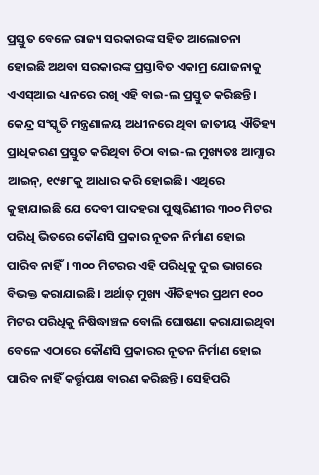ପ୍ରସ୍ତୁତ ବେଳେ ରାଜ୍ୟ ସରକାରଙ୍କ ସହିତ ଆଲୋଚନା ହୋଇଛି ଅଥବା ସରକାରଙ୍କ ପ୍ରସ୍ତାବିତ ଏକାମ୍ର ଯୋଜନାକୁ ଏଏସ୍ଆଇ ଧ୍ୟାନରେ ରଖି ଏହି ବାଇ-ଲ ପ୍ରସ୍ତୁତ କରିଛନ୍ତି।
କେନ୍ଦ୍ର ସଂସ୍କୃତି ମନ୍ତ୍ରଣାଳୟ ଅଧୀନରେ ଥିବା ଜାତୀୟ ଐତିହ୍ୟ ପ୍ରାଧିକରଣ ପ୍ରସ୍ତୁତ କରିଥିବା ଚିଠା ବାଇ-ଲ ମୁଖ୍ୟତଃ ଆମ୍ସାର ଆଇନ୍, ୧୯୫୮କୁ ଆଧାର କରି ହୋଇଛି। ଏଥିରେ କୁହାଯାଇଛି ଯେ ଦେବୀ ପାଦହରା ପୁଷ୍କରିଣୀର ୩୦୦ ମିଟର ପରିଧି ଭିତରେ କୌଣସି ପ୍ରକାର ନୂତନ ନିର୍ମାଣ ହୋଇ ପାରିବ ନାହିଁ। ୩୦୦ ମିଟରର ଏହି ପରିଧିକୁ ଦୁଇ ଭାଗରେ ବିଭକ୍ତ କରାଯାଇଛି। ଅର୍ଥାତ୍ ମୁଖ୍ୟ ଐତିହ୍ୟର ପ୍ରଥମ ୧୦୦ ମିଟର ପରିଧିକୁ ନିଷିଦ୍ଧାଞ୍ଚଳ ବୋଲି ଘୋଷଣା କରାଯାଇଥିବା ବେଳେ ଏଠାରେ କୌଣସି ପ୍ରକାରର ନୂତନ ନିର୍ମାଣ ହୋଇ ପାରିବ ନାହିଁ କର୍ତ୍ତୃପକ୍ଷ ବାରଣ କରିଛନ୍ତି। ସେହିପରି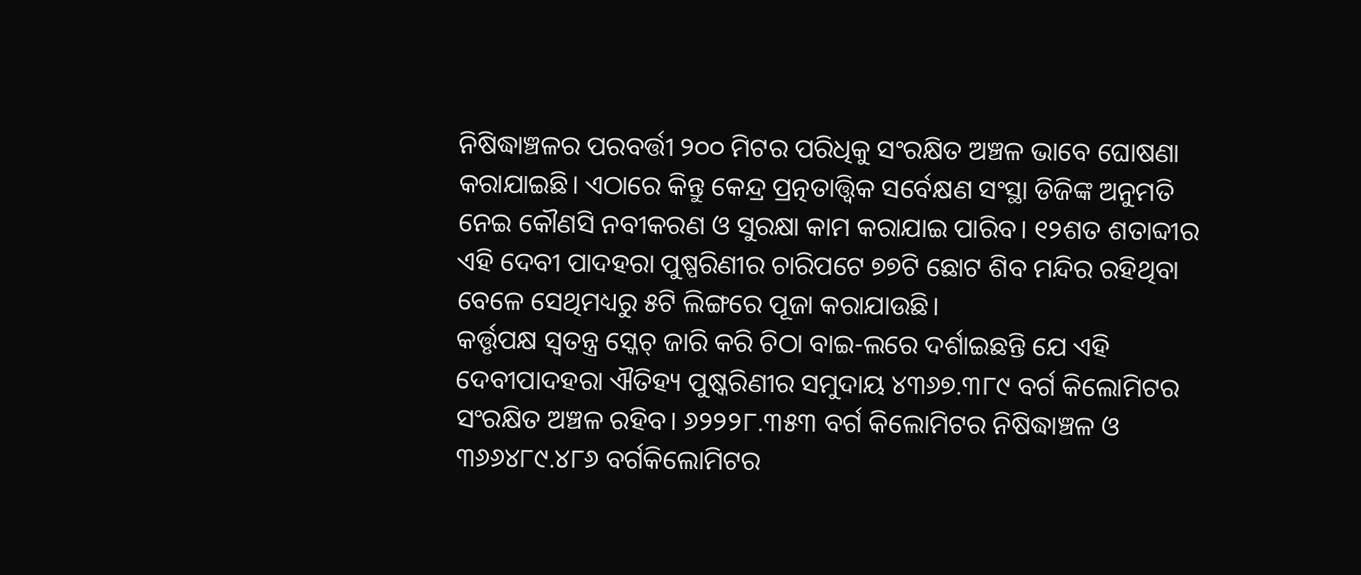ନିଷିଦ୍ଧାଞ୍ଚଳର ପରବର୍ତ୍ତୀ ୨୦୦ ମିଟର ପରିଧିକୁ ସଂରକ୍ଷିତ ଅଞ୍ଚଳ ଭାବେ ଘୋଷଣା କରାଯାଇଛି। ଏଠାରେ କିନ୍ତୁ କେନ୍ଦ୍ର ପ୍ରତ୍ନତାତ୍ତ୍ବିକ ସର୍ବେକ୍ଷଣ ସଂସ୍ଥା ଡିଜିଙ୍କ ଅନୁମତି ନେଇ କୌଣସି ନବୀକରଣ ଓ ସୁରକ୍ଷା କାମ କରାଯାଇ ପାରିବ। ୧୨ଶତ ଶତାବ୍ଦୀର ଏହି ଦେବୀ ପାଦହରା ପୁଷ୍ପରିଣୀର ଚାରିପଟେ ୭୭ଟି ଛୋଟ ଶିବ ମନ୍ଦିର ରହିଥିବା ବେଳେ ସେଥିମଧ୍ୟରୁ ୫ଟି ଲିଙ୍ଗରେ ପୂଜା କରାଯାଉଛି।
କର୍ତ୍ତୃପକ୍ଷ ସ୍ବତନ୍ତ୍ର ସ୍କେଚ୍ ଜାରି କରି ଚିଠା ବାଇ-ଲରେ ଦର୍ଶାଇଛନ୍ତି ଯେ ଏହି ଦେବୀପାଦହରା ଐତିହ୍ୟ ପୁଷ୍କରିଣୀର ସମୁଦାୟ ୪୩୬୭.୩୮୯ ବର୍ଗ କିଲୋମିଟର ସଂରକ୍ଷିତ ଅଞ୍ଚଳ ରହିବ। ୬୨୨୨୮.୩୫୩ ବର୍ଗ କିଲୋମିଟର ନିଷିଦ୍ଧାଞ୍ଚଳ ଓ ୩୬୬୪୮୯.୪୮୬ ବର୍ଗକିଲୋମିଟର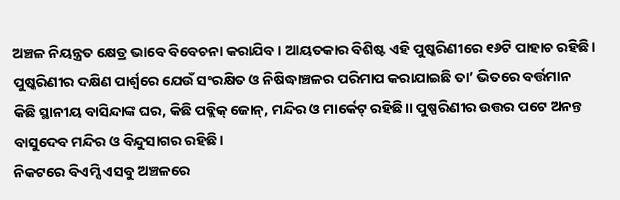ଅଞ୍ଚଳ ନିୟନ୍ତ୍ରତ କ୍ଷେତ୍ର ଭାବେ ବିବେଚନା କରାଯିବ। ଆୟତକାର ବିଶିଷ୍ଟ ଏହି ପୁଷ୍କରିଣୀରେ ୧୬ଟି ପାହାଚ ରହିଛି। ପୁଷ୍କରିଣୀର ଦକ୍ଷିଣ ପାର୍ଶ୍ବରେ ଯେଉଁ ସଂରକ୍ଷିତ ଓ ନିଷିଦ୍ଧାଞ୍ଚଳର ପରିମାପ କରାଯାଇଛି ତା’ ଭିତରେ ବର୍ତ୍ତମାନ କିଛି ସ୍ଥାନୀୟ ବାସିନ୍ଦାଙ୍କ ଘର, କିଛି ପବ୍ଲିକ୍ ଜୋନ୍, ମନ୍ଦିର ଓ ମାର୍କେଟ୍ ରହିଛି।। ପୁଷ୍ପରିଣୀର ଉତ୍ତର ପଟେ ଅନନ୍ତ ବାସୁଦେବ ମନ୍ଦିର ଓ ବିନ୍ଦୁସାଗର ରହିଛି।
ନିକଟରେ ବିଏମ୍ସି ଏସବୁ ଅଞ୍ଚଳରେ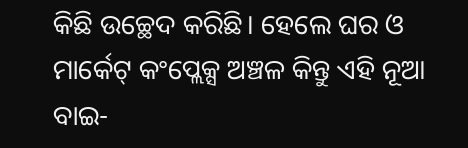କିଛି ଉଚ୍ଛେଦ କରିଛି। ହେଲେ ଘର ଓ ମାର୍କେଟ୍ କଂପ୍ଲେକ୍ସ ଅଞ୍ଚଳ କିନ୍ତୁ ଏହି ନୂଆ ବାଇ-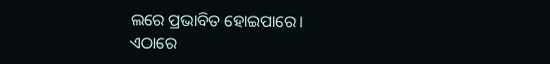ଲରେ ପ୍ରଭାବିତ ହୋଇପାରେ।
ଏଠାରେ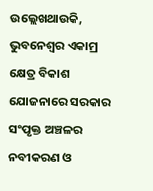ଉଲ୍ଲେଖଥାଉକି, ଭୁବନେଶ୍ବର ଏକାମ୍ର କ୍ଷେତ୍ର ବିକାଶ ଯୋଜନାରେ ସରକାର ସଂପୃକ୍ତ ଅଞ୍ଚଳର ନବୀକରଣ ଓ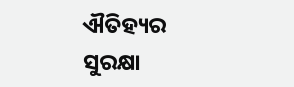ଐତିହ୍ୟର ସୁରକ୍ଷା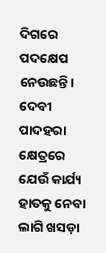ଦିଗରେ ପଦକ୍ଷେପ ନେଉଛନ୍ତି। ଦେବୀ ପାଦହରା କ୍ଷେତ୍ରରେ ଯେଉଁ କାର୍ଯ୍ୟ ହାତକୁ ନେବା ଲାଗି ଖସଡ଼ା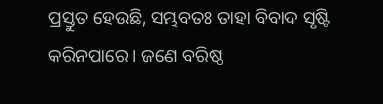ପ୍ରସ୍ତୁତ ହେଉଛି, ସମ୍ଭବତଃ ତାହା ବିବାଦ ସୃଷ୍ଟି କରିନପାରେ। ଜଣେ ବରିଷ୍ଠ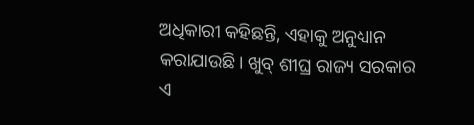ଅଧିକାରୀ କହିଛନ୍ତି, ଏହାକୁ ଅନୁଧ୍ୟାନ କରାଯାଉଛି। ଖୁବ୍ ଶୀଘ୍ର ରାଜ୍ୟ ସରକାର ଏ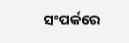ସଂପର୍କରେ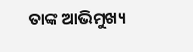ତାଙ୍କ ଆଭିମୁଖ୍ୟ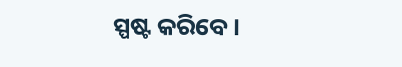ସ୍ପଷ୍ଟ କରିବେ।